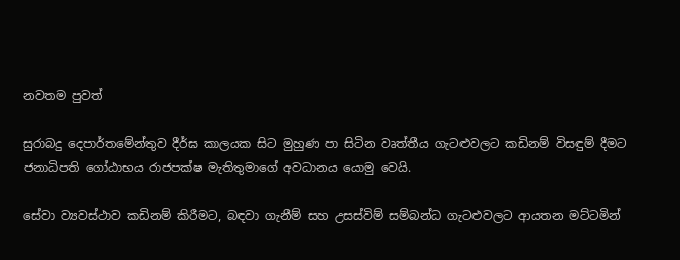නවතම පුවත්

සුරාබදු දෙපාර්තමේන්තුව දීර්ඝ කාලයක සිට මුහුණ පා සිටින වෘත්තීය ගැටළුවලට කඩිනම් විසඳුම් දීමට ජනාධිපති ගෝඨාභය රාජපක්ෂ මැතිතුමාගේ අවධානය යොමු වෙයි.

සේවා ව්‍යවස්ථාව කඩිනම් කිරීමට, බඳවා ගැනීම් සහ උසස්විම් සම්බන්ධ ගැටළුවලට ආයතන මට්ටමින්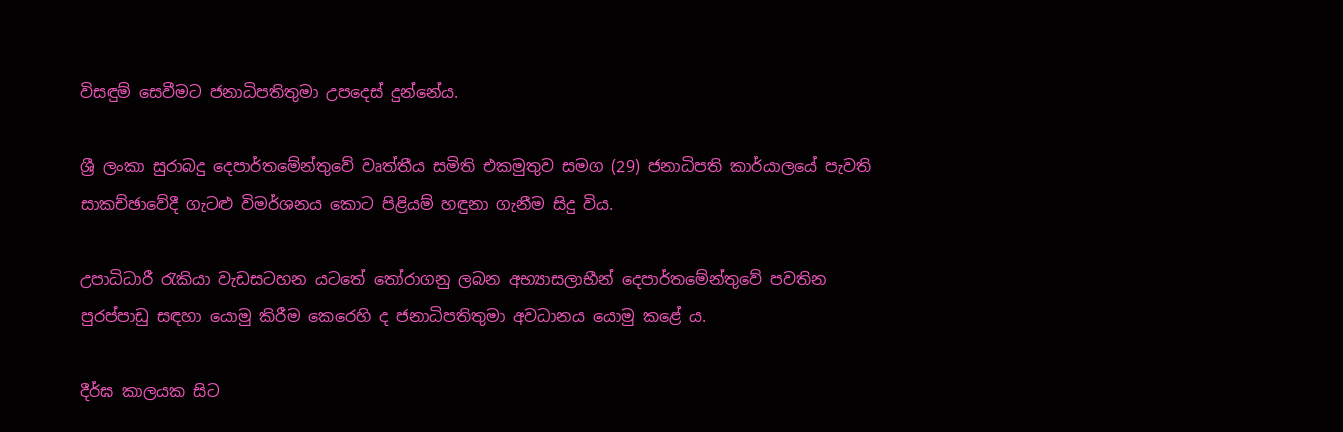විසඳුම් සෙවීමට ජනාධිපතිතුමා උපදෙස් දුන්නේය.

ශ්‍රී ලංකා සුරාබදු දෙපාර්තමේන්තුවේ වෘත්තීය සමිති එකමුතුව සමග (29) ජනාධිපති කාර්යාලයේ පැවති සාකච්ඡාවේදී ගැටළු විමර්ශනය කොට පිළියම් හඳුනා ගැනීම සිදු විය.

උපාධිධාරී රැකියා වැඩසටහන යටතේ තෝරාගනු ලබන අභ්‍යාසලාභීන් දෙපාර්තමේන්තුවේ පවතින පුරප්පාඩු සඳහා යොමු කිරීම කෙරෙහි ද ජනාධිපතිතුමා අවධානය යොමු කළේ ය.

දීර්ඝ කාලයක සිට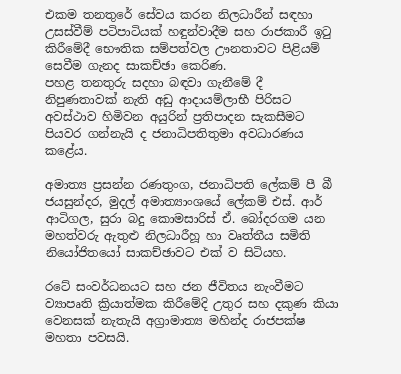එකම තනතුරේ සේවය කරන නිලධාරීන් සඳහා උසස්වීම් පටිපාටියක් හඳුන්වාදීම සහ රාජකාරී ඉටු කිරීමේදී භෞතික සම්පත්වල ඌනතාවට පිළියම් සෙවීම ගැනද සාකච්ඡා කෙරිණ.
පහළ තනතුරු සදහා බඳවා ගැනීමේ දී නිපුණතාවක් නැති අඩු ආදායම්ලාභී පිරිසට අවස්ථාව හිමිවන අයුරින් ප්‍රතිපාදන සැකසීමට පියවර ගන්නැයි ද ජනාධිපතිතුමා අවධාරණය කළේය.

අමාත්‍ය ප්‍රසන්න රණතුංග, ජනාධිපති ලේකම් පී බී ජයසුන්දර, මුදල් අමාත්‍යාංශයේ ලේකම් එස්. ආර් ආටිගල, සුරා බදු කොමසාරිස් ඒ. බෝදරගම යන මහත්වරු ඇතුළු නිලධාරීහූ හා වෘත්තීය සමිති නියෝජිතයෝ සාකච්ඡාවට එක් ව සිටියහ.

රටේ සංවර්ධනයට සහ ජන ජීවිතය නැංවීමට ව්‍යාපෘති ක්‍රියාත්මක කිරීමේදි උතුර සහ දකුණ කියා වෙනසක් නැතැයි අග්‍රාමාත්‍ය මහින්ද රාජපක්ෂ මහතා පවසයි.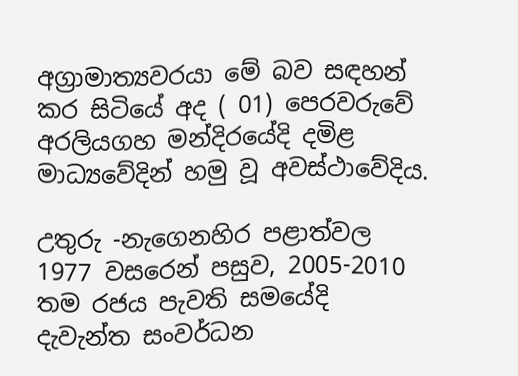අග්‍රාමාත්‍යවරයා මේ බව සඳහන් කර සිටියේ අද ( 01) පෙරවරුවේ අරලියගහ මන්දිරයේදි දමිළ මාධ්‍යවේදින් හමු වූ අවස්ථාවේදිය.

උතුරු -නැගෙනහිර පළාත්වල 1977 වසරෙන් පසුව, 2005-2010 තම රජය පැවති සමයේදි දැවැන්ත සංවර්ධන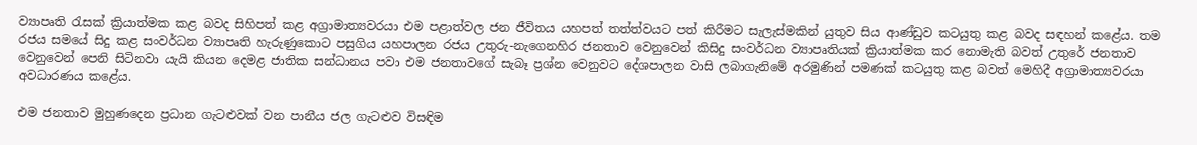ව්‍යාපෘති රැසක් ක්‍රියාත්මක කළ බවද සිහිපත් කළ අග්‍රාමාත්‍යවරයා එම පළාත්වල ජන ජීවිතය යහපත් තත්ත්වයට පත් කිරීමට සැලැස්මකින් යුතුව සිය ආණ්ඩුව කටයුතු කළ බවද සඳහන් කළේය. තම රජය සමයේ සිදු කළ සංවර්ධන ව්‍යාපෘති හැරුණුකොට පසුගිය යහපාලන රජය උතුරු-නැගෙනහිර ජනතාව වෙනුවෙන් කිසිදු සංවර්ධන ව්‍යාපෘතියක් ක්‍රියාත්මක කර නොමැති බවත් උතුරේ ජනතාව වෙනුවෙන් පෙනි සිටිනවා යැයි කියන දෙමළ ජාතික සන්ධානය පවා එම ජනතාවගේ සැබෑ ප්‍රශ්න වෙනුවට දේශපාලන වාසි ලබාගැනිමේ අරමුණින් පමණක් කටයුතු කළ බවත් මෙහිදී අග්‍රාමාත්‍යවරයා අවධාරණය කළේය.

එම ජනතාව මුහුණදෙන ප්‍රධාන ගැටළුවක් වන පානීය ජල ගැටළුව විසඳිම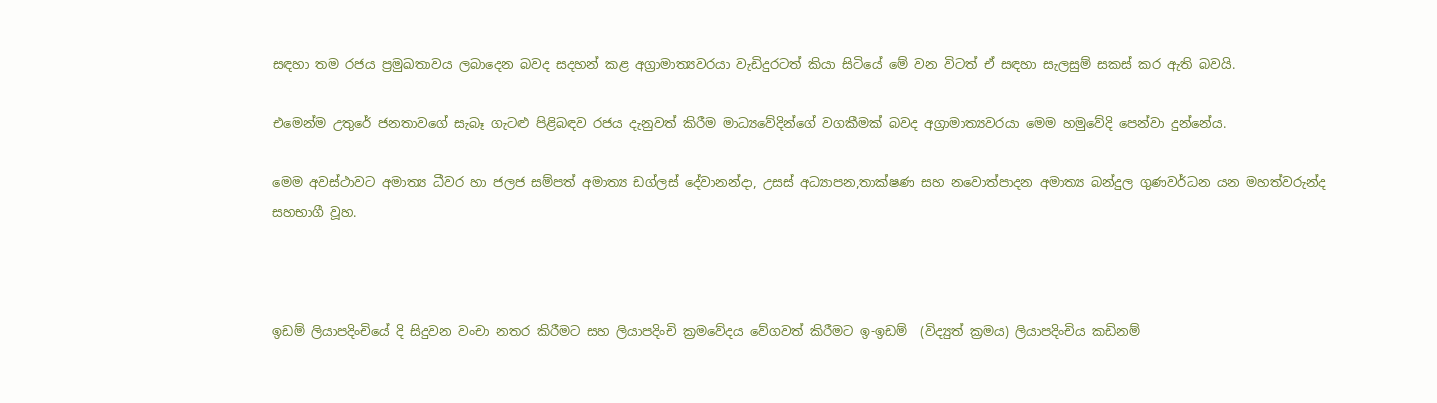සඳහා තම රජය ප්‍රමුඛතාවය ලබාදෙන බවද සදහන් කළ අග්‍රාමාත්‍යවරයා වැඩිදුරටත් කියා සිටියේ මේ වන විටත් ඒ සඳහා සැලසුම් සකස් කර ඇති බවයි.

එමෙන්ම උතුරේ ජනතාවගේ සැබෑ ගැටළු පිළිබඳව රජය දැනුවත් කිරීම මාධ්‍යවේදින්ගේ වගකීමක් බවද අග්‍රාමාත්‍යවරයා මෙම හමුවේදි පෙන්වා දුන්නේය.

මෙම අවස්ථාවට අමාත්‍ය ධීවර හා ජලජ සම්පත් අමාත්‍ය ඩග්ලස් දේවානන්දා, උසස් අධ්‍යාපන,තාක්ෂණ සහ නවොත්පාදන අමාත්‍ය බන්දුල ගුණවර්ධන යන මහත්වරුන්ද සහභාගී වූහ.



ඉඩම් ලියාපදිංචියේ දි සිදුවන වංචා නතර කිරීමට සහ ලියාපදිංචි ක්‍රමවේදය වේගවත් කිරීමට ඉ-ඉඩම්  (විද්‍යුත් ක්‍රමය) ලියාපදිංචිය කඩිනම්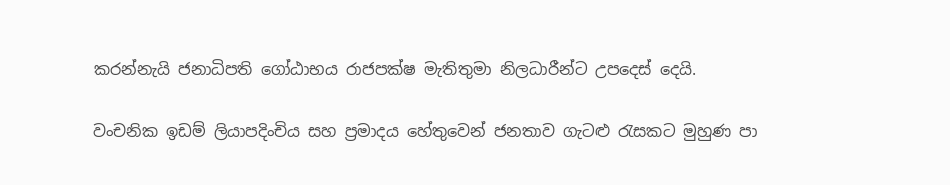කරන්නැයි ජනාධිපති ගෝඨාභය රාජපක්ෂ මැතිතුමා නිලධාරීන්ට උපදෙස් දෙයි.

වංචනික ඉඩම් ලියාපදිංචිය සහ ප්‍රමාදය හේතුවෙන් ජනතාව ගැටළු රැසකට මුහුණ පා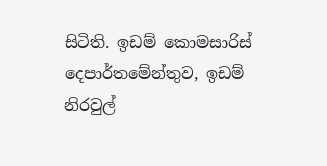සිටිති. ඉඩම් කොමසාරිස් දෙපාර්තමේන්තුව, ඉඩම් නිරවුල්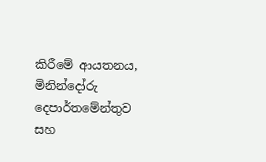කිරීමේ ආයතනය, මිනින්දෝරු දෙපාර්තමේන්තුව සහ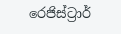රෙජිස්ට්‍රාර්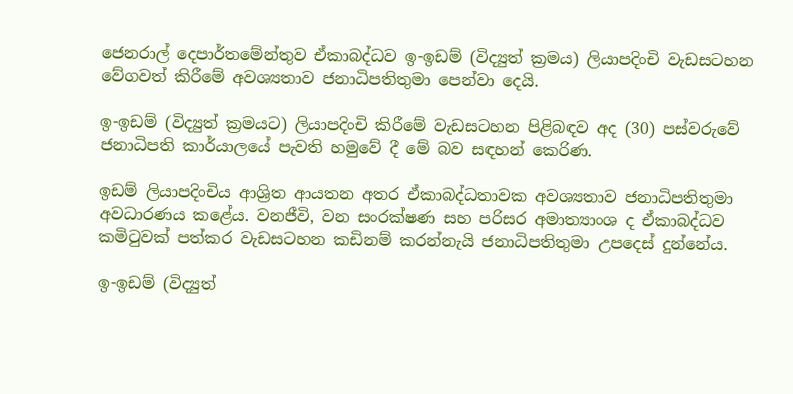ජෙනරාල් දෙපාර්තමේන්තුව ඒකාබද්ධව ඉ-ඉඩම් (විද්‍යුත් ක්‍රමය) ලියාපදිංචි වැඩසටහන  වේගවත් කිරීමේ අවශ්‍යතාව ජනාධිපතිතුමා පෙන්වා දෙයි.

ඉ-ඉඩම් (විද්‍යුත් ක්‍රමයට) ලියාපදිංචි කිරීමේ වැඩසටහන පිළිබඳව අද (30) පස්වරුවේ ජනාධිපති කාර්යාලයේ පැවති හමුවේ දී මේ බව සඳහන් කෙරිණ.

ඉඩම් ලියාපදිංචිය ආශ්‍රිත ආයතන අතර ඒකාබද්ධතාවක අවශ්‍යතාව ජනාධිපතිතුමා අවධාරණය කළේය. වනජීවි, වන සංරක්ෂණ සහ පරිසර අමාත්‍යාංශ ද ඒකාබද්ධව කමිටුවක් පත්කර වැඩසටහන කඩිනම් කරන්නැයි ජනාධිපතිතුමා උපදෙස් දුන්නේය.

ඉ-ඉඩම් (විද්‍යුත්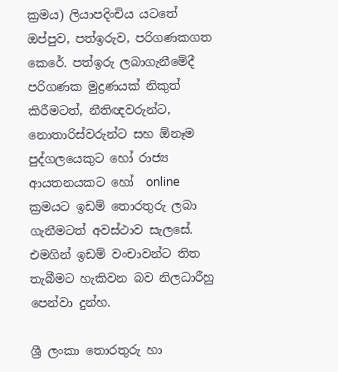ක්‍රමය) ලියාපදිංචිය යටතේ ඔප්පුව, පත්ඉරුව, පරිගණකගත කෙරේ. පත්ඉරු ලබාගැනීමේදී පරිගණක මුද්‍රණයක් නිකුත් කිරීමටත්, නීතිඥවරුන්ට,  නොතාරිස්වරුන්ට සහ ඕනෑම පුද්ගලයෙකුට හෝ රාජ්‍ය ආයතනයකට හෝ  online ක්‍රමයට ඉඩම් තොරතුරු ලබා ගැනීමටත් අවස්ථාව සැලසේ. එමගින් ඉඩම් වංචාවන්ට තිත තැබීමට හැකිවන බව නිලධාරීහු පෙන්වා දුන්හ.

ශ්‍රී ලංකා තොරතුරු හා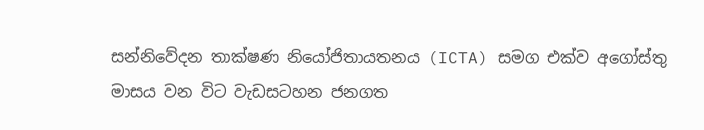සන්නිවේදන තාක්ෂණ නියෝජිතායතනය (ICTA) සමග එක්ව අගෝස්තු මාසය වන විට වැඩසටහන ජනගත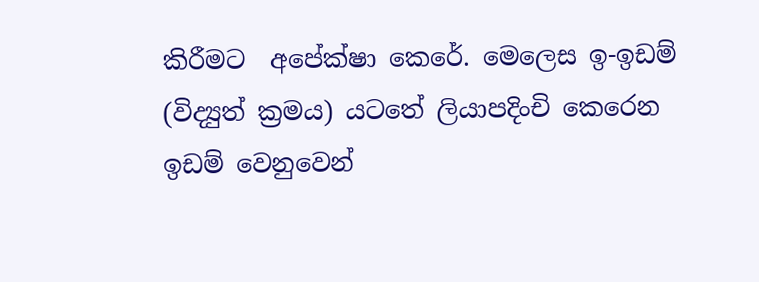කිරීමට  අපේක්ෂා කෙරේ. මෙලෙස ඉ-ඉඩම් (විද්‍යුත් ක්‍රමය) යටතේ ලියාපදිංචි කෙරෙන ඉඩම් වෙනුවෙන්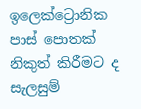ඉලෙක්ට්‍රොනික පාස් පොතක් නිකුත් කිරීමට ද සැලසුම්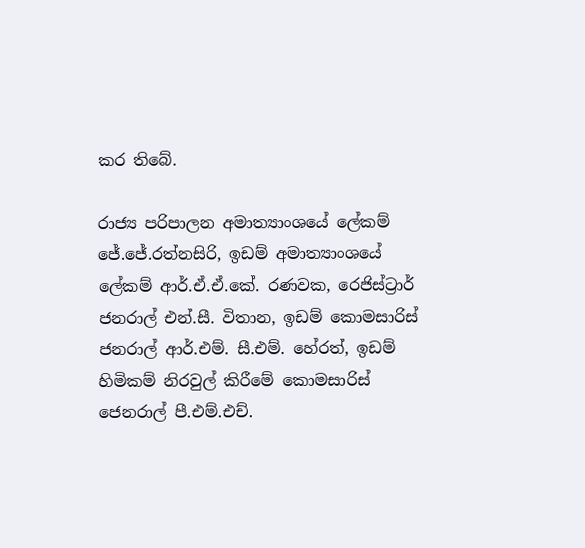කර තිබේ.

රාජ්‍ය පරිපාලන අමාත්‍යාංශයේ ලේකම් ජේ.ජේ.රත්නසිරි, ඉඩම් අමාත්‍යාංශයේ ලේකම් ආර්.ඒ.ඒ.කේ. රණවක, රෙජිස්ට්‍රාර් ජනරාල් එන්.සී. විතාන, ඉඩම් කොමසාරිස් ජනරාල් ආර්.එම්. සී.එම්. හේරත්, ඉඩම් හිමිකම් නිරවුල් කිරීමේ කොමසාරිස් ජෙනරාල් පී.එම්.එච්.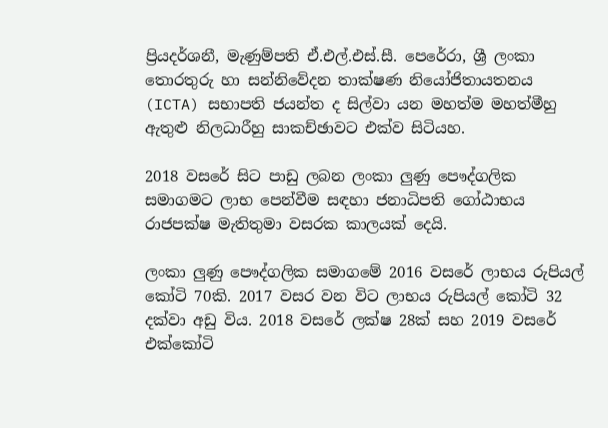ප්‍රියදර්ශනී, මැණුම්පති ඒ.එල්.එස්.සී. පෙරේරා, ශ්‍රී ලංකා තොරතුරු හා සන්නිවේදන තාක්ෂණ නියෝජිතායතනය (ICTA) සභාපති ජයන්ත ද සිල්වා යන මහත්ම මහත්මීහු ඇතුළු නිලධාරීහු සාකච්ඡාවට එක්ව සිටියහ.

2018 වසරේ සිට පාඩු ලබන ලංකා ලුණු පෞද්ගලික සමාගමට ලාභ පෙන්වීම සඳහා ජනාධිපති ගෝඨාභය රාජපක්ෂ මැතිතුමා වසරක කාලයක් දෙයි.

ලංකා ලුණු පෞද්ගලික සමාගමේ 2016 වසරේ ලාභය රුපියල් කෝටි 70කි. 2017 වසර වන විට ලාභය රුපියල් කෝටි 32 දක්වා අඩු විය. 2018 වසරේ ලක්ෂ 28ක් සහ 2019 වසරේ එක්කෝටි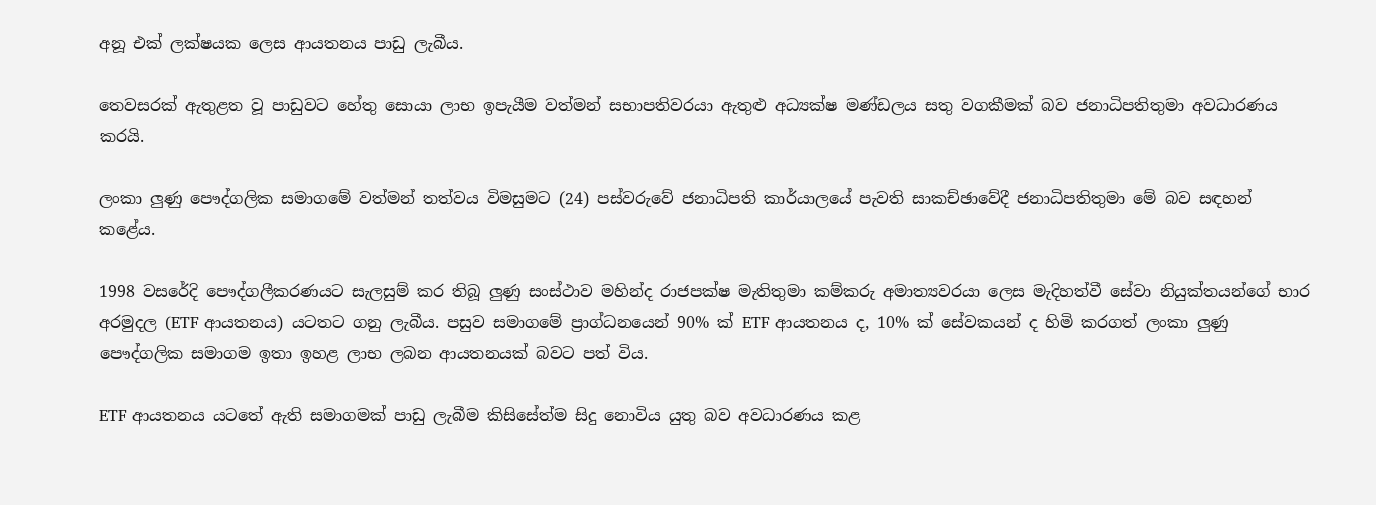අනූ එක් ලක්ෂයක ලෙස ආයතනය පාඩු ලැබීය.

තෙවසරක් ඇතුළත වූ පාඩුවට හේතු සොයා ලාභ ඉපැයීම වත්මන් සභාපතිවරයා ඇතුළු අධ්‍යක්ෂ මණ්ඩලය සතු වගකීමක් බව ජනාධිපතිතුමා අවධාරණය කරයි.

ලංකා ලුණු පෞද්ගලික සමාගමේ වත්මන් තත්වය විමසුමට (24) පස්වරුවේ ජනාධිපති කාර්යාලයේ පැවති සාකච්ඡාවේදී ජනාධිපතිතුමා මේ බව සඳහන් කළේය.

1998 වසරේදි පෞද්ගලීකරණයට සැලසුම් කර තිබූ ලුණු සංස්ථාව මහින්ද රාජපක්ෂ මැතිතුමා කම්කරු අමාත්‍යවරයා ලෙස මැදිහත්වී සේවා නියුක්තයන්ගේ භාර අරමුදල (ETF ආයතනය) යටතට ගනු ලැබීය. පසුව සමාගමේ ප්‍රාග්ධනයෙන් 90% ක් ETF ආයතනය ද, 10% ක් සේවකයන් ද හිමි කරගත් ලංකා ලුණු පෞද්ගලික සමාගම ඉතා ඉහළ ලාභ ලබන ආයතනයක් බවට පත් විය.

ETF ආයතනය යටතේ ඇති සමාගමක් පාඩු ලැබීම කිසිසේත්ම සිදු නොවිය යුතු බව අවධාරණය කළ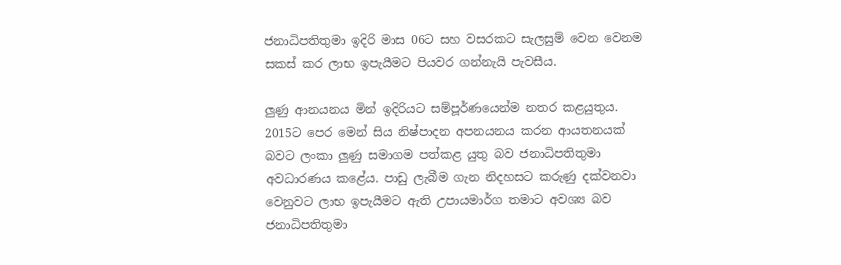ජනාධිපතිතුමා ඉදිරි මාස 06ට සහ වසරකට සැලසුම් වෙන වෙනම සකස් කර ලාභ ඉපැයීමට පියවර ගන්නැයි පැවසීය.

ලුණු ආනයනය මින් ඉදිරියට සම්පූර්ණයෙන්ම නතර කළයුතුය. 2015ට පෙර මෙන් සිය නිෂ්පාදන අපනයනය කරන ආයතනයක් බවට ලංකා ලුණු සමාගම පත්කළ යුතු බව ජනාධිපතිතුමා අවධාරණය කළේය. පාඩු ලැබීම ගැන නිදහසට කරුණු දක්වනවා වෙනුවට ලාභ ඉපැයීමට ඇති උපායමාර්ග තමාට අවශ්‍ය බව ජනාධිපතිතුමා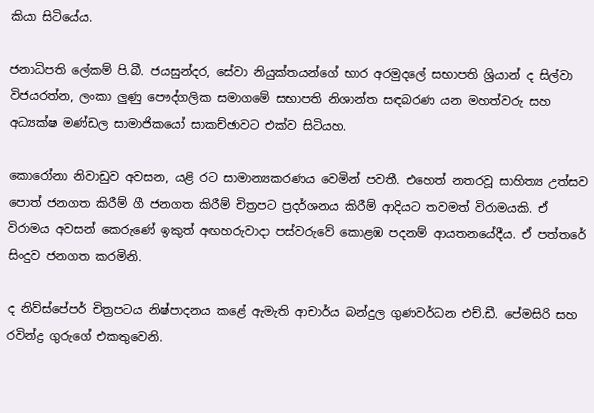කියා සිටියේය.

ජනාධිපති ලේකම් පි.බී. ජයසුන්දර, සේවා නියුක්තයන්ගේ භාර අරමුදලේ සභාපති ශ්‍රියාන් ද සිල්වා විජයරත්න, ලංකා ලුණු පෞද්ගලික සමාගමේ සභාපති නිශාන්ත සඳබරණ යන මහත්වරු සහ අධ්‍යක්ෂ මණ්ඩල සාමාජිකයෝ සාකච්ඡාවට එක්ව සිටියහ.

කොරෝනා නිවාඩුව අවසන, යළි රට සාමාන්‍යකරණය වෙමින් පවතී. එහෙත් නතරවූ සාහිත්‍ය උත්සව පොත් ජනගත කිරීම් ගී ජනගත කිරීම් චිත්‍රපට ප්‍රදර්ශනය කිරීම් ආදියට තවමත් විරාමයකි. ඒ විරාමය අවසන් කෙරුණේ ඉකුත් අඟහරුවාදා පස්වරුවේ කොළඹ පදනම් ආයතනයේදීය. ඒ පත්තරේ සිංදුව ජනගත කරමිනි.

ද නිව්ස්පේපර් චිත්‍රපටය නිෂ්පාදනය කළේ ඇමැති ආචාර්ය බන්දුල ගුණවර්ධන එච්.ඩී. පේමසිරි සහ රවින්ද්‍ර ගුරුගේ එකතුවෙනි.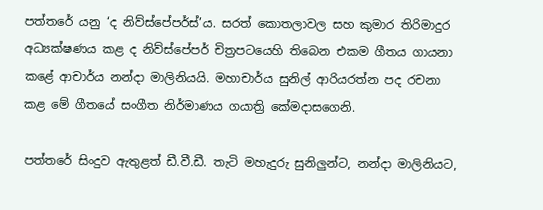පත්තරේ යනු ‘ද නිව්ස්පේපර්ස්’ය. සරත් කොතලාවල සහ කුමාර තිරිමාදුර අධ්‍යක්ෂණය කළ ද නිව්ස්පේපර් චිත්‍රපටයෙහි තිබෙන එකම ගීතය ගායනා කළේ ආචාර්ය නන්දා මාලිනියයි. මහාචාර්ය සුනිල් ආරියරත්න පද රචනා කළ මේ ගීතයේ සංගීත නිර්මාණය ගයාත්‍රි කේමදාසගෙනි.

පත්තරේ සිංදුව ඇතුළත් ඩී.වී.ඩී. තැටි මහැදුරු සුනිලුන්ට, නන්දා මාලිනියට,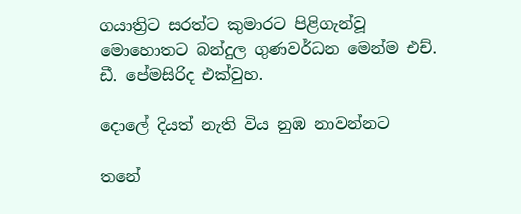ගයාත්‍රිට සරත්ට කුමාරට පිළිගැන්වූ මොහොතට බන්දුල ගුණවර්ධන මෙන්ම එච්. ඩී. පේමසිරිද එක්වුහ.

දොලේ දියත් නැති විය නුඹ නාවන්නට

තනේ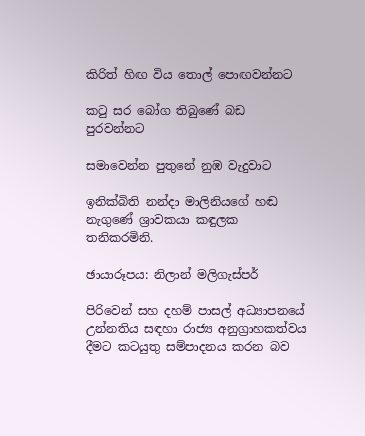කිරිත් හිඟ විය තොල් පොඟවන්නට

කටු සර බෝග තිබුණේ බඩ පුරවන්නට

සමාවෙන්න පුතුනේ නුඹ වැදුවාට

ඉනික්බිති නන්දා මාලිනියගේ හඬ නැගුණේ ශ්‍රාවකයා කඳුලක තනිකරමිනි.

ඡායාරූපය: නිලාන් මලිගැස්පර්

පිරිවෙන් සහ දහම් පාසල් අධ්‍යාපනයේ උන්නතිය සඳහා රාජ්‍ය අනුග්‍රාහකත්වය දීමට කටයුතු සම්පාදනය කරන බව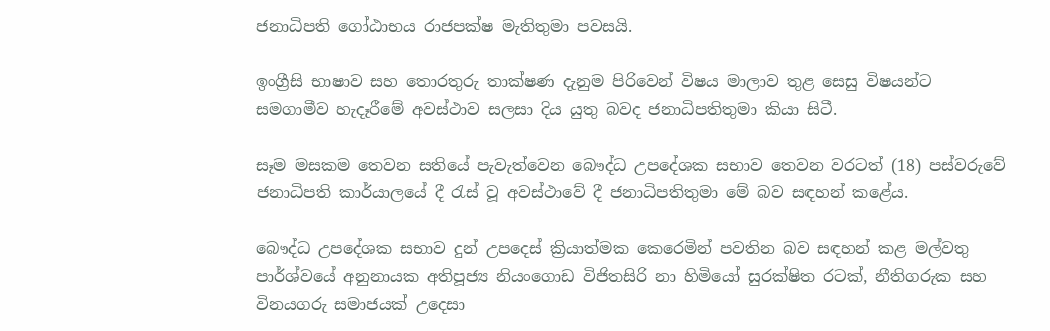ජනාධිපති ගෝඨාභය රාජපක්ෂ මැතිතුමා පවසයි.

ඉංග්‍රීසි භාෂාව සහ තොරතුරු තාක්ෂණ දැනුම පිරිවෙන් විෂය මාලාව තුළ සෙසු විෂයන්ට සමගාමීව හැදෑරීමේ අවස්ථාව සලසා දිය යුතු බවද ජනාධිපතිතුමා කියා සිටී.

සෑම මසකම තෙවන සතියේ පැවැත්වෙන බෞද්ධ උපදේශක සභාව තෙවන වරටත් (18) පස්වරුවේ ජනාධිපති කාර්යාලයේ දී රැස් වූ අවස්ථාවේ දී ජනාධිපතිතුමා මේ බව සඳහන් කළේය.

බෞද්ධ උපදේශක සභාව දුන් උපදෙස් ක්‍රියාත්මක කෙරෙමින් පවතින බව සඳහන් කළ මල්වතු පාර්ශ්වයේ අනුනායක අතිපූජ්‍ය නියංගොඩ විජිතසිරි නා හිමියෝ සුරක්ෂිත රටක්, නීතිගරුක සහ විනයගරු සමාජයක් උදෙසා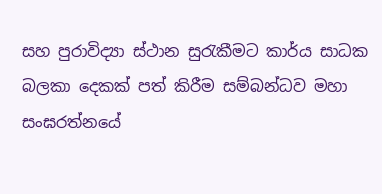සහ පුරාවිද්‍යා ස්ථාන සුරැකීමට කාර්ය සාධක බලකා දෙකක් පත් කිරීම සම්බන්ධව මහා සංඝරත්නයේ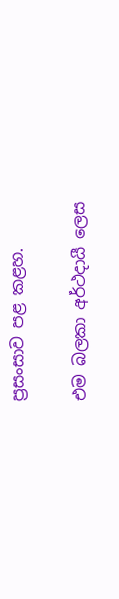ප්‍රසංසාව පළ කළහ.

එම බලකා අර්ථදායී ලෙස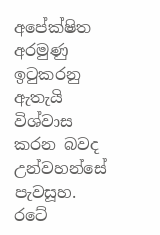අපේක්ෂිත අරමුණු ඉටුකරනු ඇතැයි විශ්වාස කරන බවද උන්වහන්සේ පැවසූහ. රටේ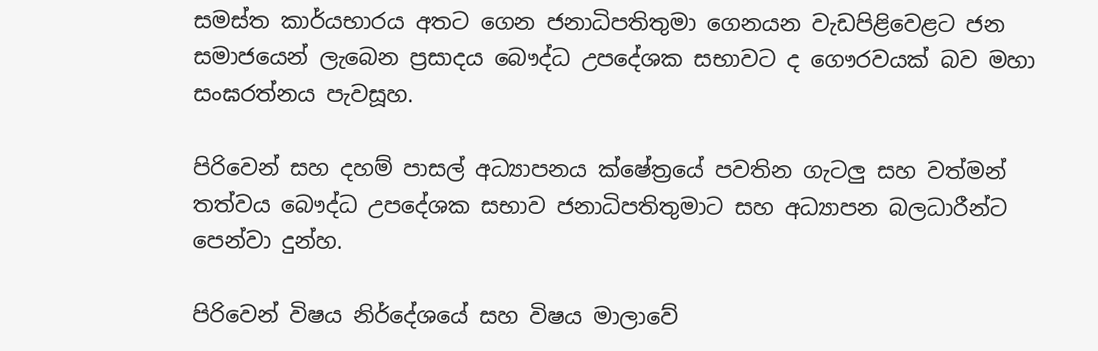සමස්ත කාර්යභාරය අතට ගෙන ජනාධිපතිතුමා ගෙනයන වැඩපිළිවෙළට ජන සමාජයෙන් ලැබෙන ප්‍රසාදය බෞද්ධ උපදේශක සභාවට ද ගෞරවයක් බව මහා සංඝරත්නය පැවසූහ.

පිරිවෙන් සහ දහම් පාසල් අධ්‍යාපනය ක්ෂේත්‍රයේ පවතින ගැටලු සහ වත්මන් තත්වය බෞද්ධ උපදේශක සභාව ජනාධිපතිතුමාට සහ අධ්‍යාපන බලධාරීන්ට පෙන්වා දුන්හ.

පිරිවෙන් විෂය නිර්දේශයේ සහ විෂය මාලාවේ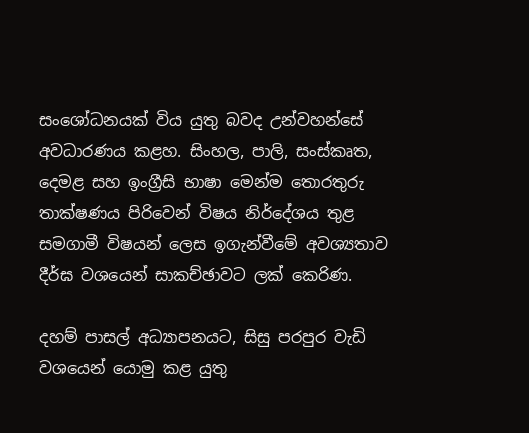සංශෝධනයක් විය යුතු බවද උන්වහන්සේ අවධාරණය කළහ. සිංහල, පාලි, සංස්කෘත, දෙමළ සහ ඉංග්‍රීසි භාෂා මෙන්ම තොරතුරු තාක්ෂණය පිරිවෙන් විෂය නිර්දේශය තුළ සමගාමී විෂයන් ලෙස ඉගැන්වීමේ අවශ්‍යතාව දීර්ඝ වශයෙන් සාකච්ඡාවට ලක් කෙරිණ.

දහම් පාසල් අධ්‍යාපනයට, සිසු පරපුර වැඩි වශයෙන් යොමු කළ යුතු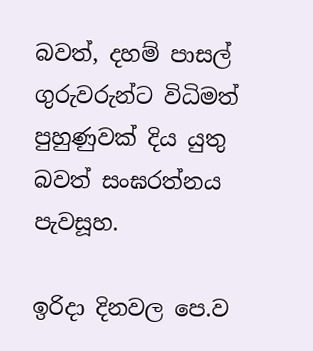බවත්, දහම් පාසල් ගුරුවරුන්ට විධිමත් පුහුණුවක් දිය යුතු බවත් සංඝරත්නය පැවසූහ.

ඉරිදා දිනවල පෙ.ව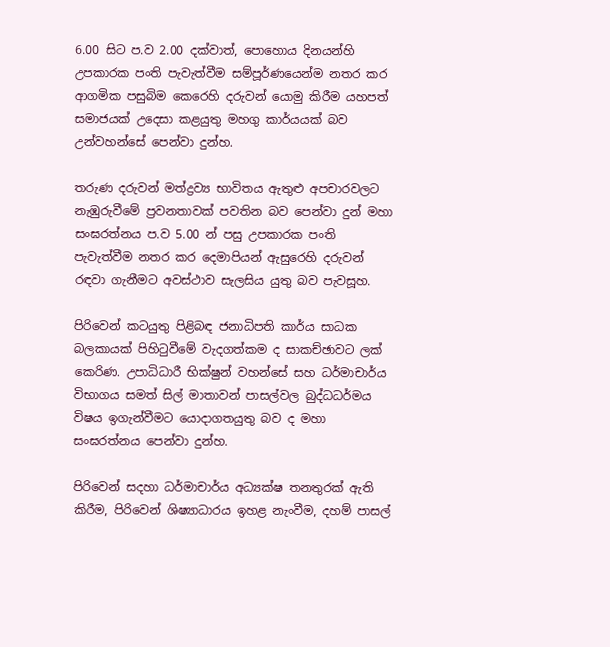6.00 සිට ප.ව 2.00 දක්වාත්, පොහොය දිනයන්හි උපකාරක පංති පැවැත්වීම සම්පූර්ණයෙන්ම නතර කර ආගමික පසුබිම කෙරෙහි දරුවන් යොමු කිරීම යහපත් සමාජයක් උදෙසා කළයුතු මහගු කාර්යයක් බව උන්වහන්සේ පෙන්වා දුන්හ.

තරුණ දරුවන් මත්ද්‍රව්‍ය භාවිතය ඇතුළු අපචාරවලට නැඹුරුවීමේ ප්‍රවනතාවක් පවතින බව පෙන්වා දුන් මහා සංඝරත්නය ප.ව 5.00 න් පසු උපකාරක පංති පැවැත්වීම නතර කර දෙමාපියන් ඇසුරෙහි දරුවන් රඳවා ගැනීමට අවස්ථාව සැලසිය යුතු බව පැවසූහ.

පිරිවෙන් කටයුතු පිළිබඳ ජනාධිපති කාර්ය සාධක බලකායක් පිහිටුවීමේ වැදගත්කම ද සාකච්ඡාවට ලක් කෙරිණ. උපාධිධාරී භික්ෂුන් වහන්සේ සහ ධර්මාචාර්ය විභාගය සමත් සිල් මාතාවන් පාසල්වල බුද්ධධර්මය විෂය ඉගැන්වීමට යොදාගතයුතු බව ද මහා සංඝරත්නය පෙන්වා දුන්හ.

පිරිවෙන් සදහා ධර්මාචාර්ය අධ්‍යක්ෂ තනතුරක් ඇති කිරීම, පිරිවෙන් ශිෂ්‍යාධාරය ඉහළ නැංවීම, දහම් පාසල්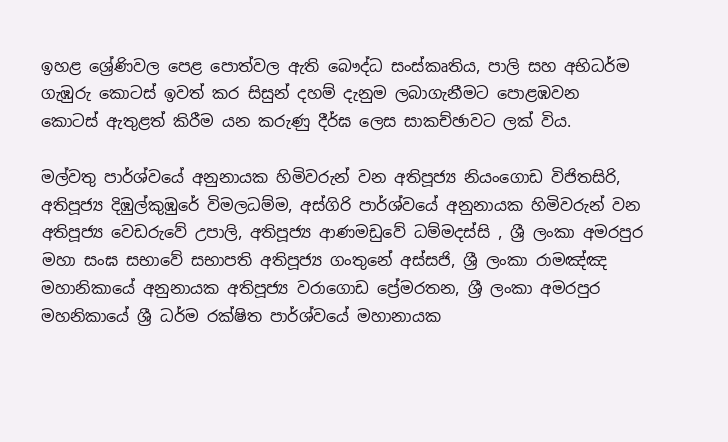ඉහළ ශ්‍රේණිවල පෙළ පොත්වල ඇති බෞද්ධ සංස්කෘතිය, පාලි සහ අභිධර්ම ගැඹුරු කොටස් ඉවත් කර සිසුන් දහම් දැනුම ලබාගැනීමට පොළඹවන කොටස් ඇතුළත් කිරීම යන කරුණු දීර්ඝ ලෙස සාකච්ඡාවට ලක් විය.

මල්වතු පාර්ශ්වයේ අනුනායක හිමිවරුන් වන අතිපූජ්‍ය නියංගොඩ විජිතසිරි, අතිපූජ්‍ය දිඹුල්කුඹුරේ විමලධම්ම, අස්ගිරි පාර්ශ්වයේ අනුනායක හිමිවරුන් වන අතිපූජ්‍ය වෙඩරුවේ උපාලි, අතිපූජ්‍ය ආණමඩුවේ ධම්මදස්සි , ශ්‍රී ලංකා අමරපුර මහා සංඝ සභාවේ සභාපති අතිපූජ්‍ය ගංතුනේ අස්සජි, ශ්‍රී ලංකා රාමඤ්ඤ මහානිකායේ අනුනායක අතිපූජ්‍ය වරාගොඩ ප්‍රේමරතන, ශ්‍රී ලංකා අමරපුර මහනිකායේ ශ්‍රී ධර්ම රක්ෂිත පාර්ශ්වයේ මහානායක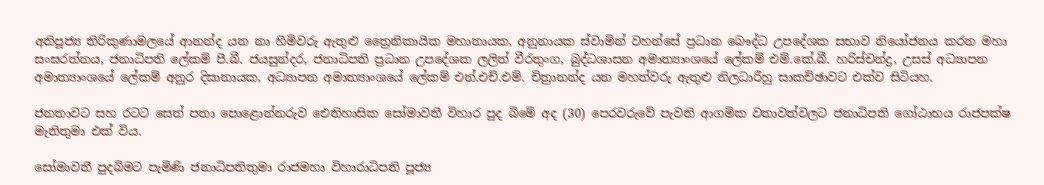අතිපූජ්‍ය තිරිකුණාමලයේ ආනන්ද යන නා හිමිවරු ඇතුළු ත්‍රෛනිකායික මහානායක, අනුනායක ස්වාමින් වහන්සේ ප්‍රධාන බෞද්ධ උපදේශක සභාව නියෝජනය කරන මහා සංඝරත්නය, ජනාධිපති ලේකම් පී.බී. ජයසුන්දර, ජනාධිපති ප්‍රධාන උපදේශක ලලිත් වීරතුංග, බුද්ධශාසන අමාත්‍යාංශයේ ලේකම් එම්.කේ.බී. හරිස්චන්ද්‍ර, උසස් අධ්‍යාපන අමාත්‍යාංශයේ ලේකම් අනුර දිසානායක, අධ්‍යාපන අමාත්‍යාංශයේ ලේකම් එන්.එච්.එම්. චිත්‍රානන්ද යන මහත්වරු ඇතුළු නිලධාරීහු සාකච්ඡාවට එක්ව සිටියහ.

ජනතාවට සහ රටට සෙත් පතා පොළොන්නරුව ඓතිහාසික සෝමාවතී විහාර පුද බිමේ අද (30) පෙරවරුවේ පැවති ආගමික වතාවත්වලට ජනාධිපති ගෝඨාභය රාජපක්ෂ මැතිතුමා එක් විය.

සෝමාවතී පුදබිමට පැමිණි ජනාධිපතිතුමා රාජමහා විහාරාධිපති පූජ්‍ය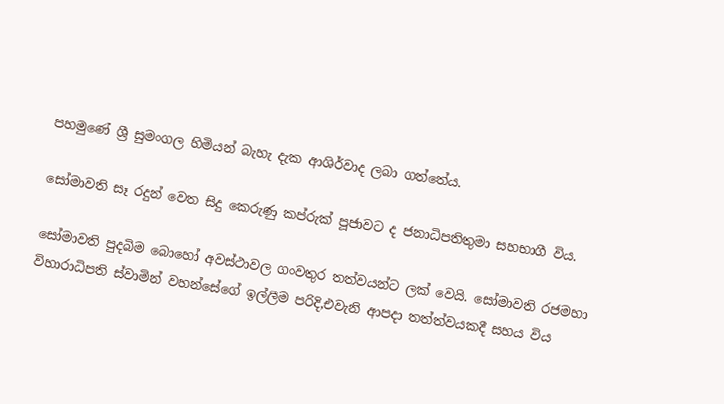පහමුණේ ශ්‍රී සුමංගල හිමියන් බැහැ දැක ආශිර්වාද ලබා ගත්තේය.

සෝමාවති සෑ රදුන් වෙත සිදු කෙරුණු කප්රුක් පූජාවට ද ජනාධිපතිතුමා සහභාගී විය.

සෝමාවති පුදබිම බොහෝ අවස්ථාවල ගංවතුර තත්වයන්ට ලක් වෙයි. සෝමාවති රජමහා විහාරාධිපති ස්වාමින් වහන්සේගේ ඉල්ලීම පරිදි,එවැනි ආපදා තත්ත්වයකදී සහය විය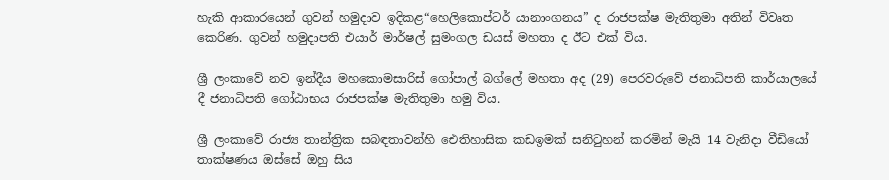හැකි ආකාරයෙන් ගුවන් හමුදාව ඉදිකළ“හෙලිකොප්ටර් යානාංගනය” ද රාජපක්ෂ මැතිතුමා අතින් විවෘත කෙරිණ. ගුවන් හමුදාපති එයාර් මාර්ෂල් සුමංගල ඩයස් මහතා ද ඊට එක් විය.

ශ්‍රී ලංකාවේ නව ඉන්දීය මහකොමසාරිස් ගෝපාල් බග්ලේ මහතා අද (29) පෙරවරුවේ ජනාධිපති කාර්යාලයේ දී ජනාධිපති ගෝඨාභය රාජපක්ෂ මැතිතුමා හමු විය.

ශ්‍රී ලංකාවේ රාජ්‍ය තාන්ත්‍රික සබඳතාවන්හි ඓතිහාසික කඩඉමක් සනිටුහන් කරමින් මැයි 14 වැනිදා වීඩියෝ තාක්ෂණය ඔස්සේ ඔහු සිය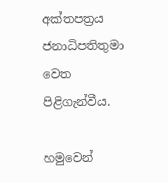අක්තපත්‍රය ජනාධිපතිතුමා වෙත පිළිගැන්වීය.

හමුවෙන්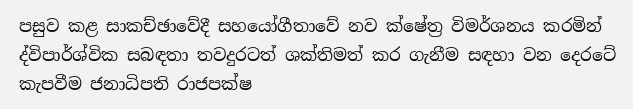පසුව කළ සාකච්ඡාවේදී සහයෝගීතාවේ නව ක්ෂේත්‍ර විමර්ශනය කරමින් ද්විපාර්ශ්වික සබඳතා තවදුරටත් ශක්තිමත් කර ගැනීම සඳහා වන දෙරටේ කැපවීම ජනාධිපති රාජපක්ෂ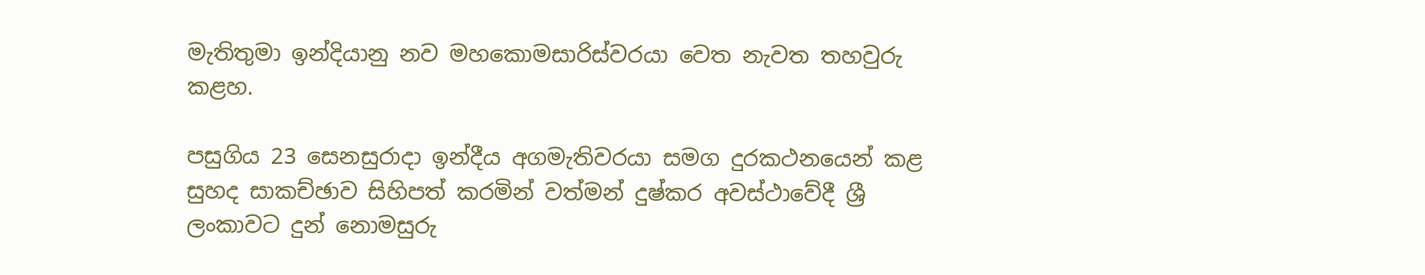මැතිතුමා ඉන්දියානු නව මහකොමසාරිස්වරයා වෙත නැවත තහවුරු කළහ.

පසුගිය 23 සෙනසුරාදා ඉන්දීය අගමැතිවරයා සමග දුරකථනයෙන් කළ සුහද සාකච්ඡාව සිහිපත් කරමින් වත්මන් දුෂ්කර අවස්ථාවේදී ශ්‍රී ලංකාවට දුන් නොමසුරු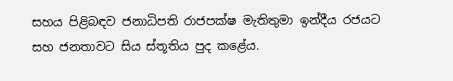සහය පිළිබඳව ජනාධිපති රාජපක්ෂ මැතිතුමා ඉන්දීය රජයට සහ ජනතාවට සිය ස්තූතිය පුද කළේය.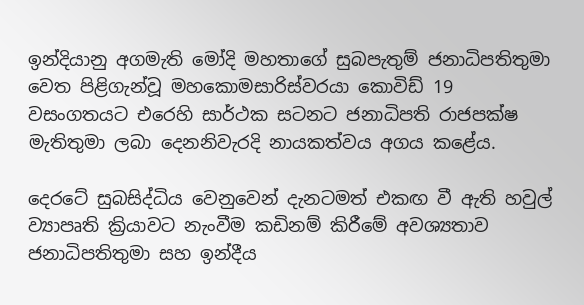ඉන්දියානු අගමැති මෝදි මහතාගේ සුබපැතුම් ජනාධිපතිතුමා වෙත පිළිගැන්වූ මහකොමසාරිස්වරයා කොවිඩ් 19 වසංගතයට එරෙහි සාර්ථක සටනට ජනාධිපති රාජපක්ෂ මැතිතුමා ලබා දෙනනිවැරදි නායකත්වය අගය කළේය.

දෙරටේ සුබසිද්ධිය වෙනුවෙන් දැනටමත් එකඟ වී ඇති හවුල් ව්‍යාපෘති ක්‍රියාවට නැංවීම කඩිනම් කිරීමේ අවශ්‍යතාව ජනාධිපතිතුමා සහ ඉන්දීය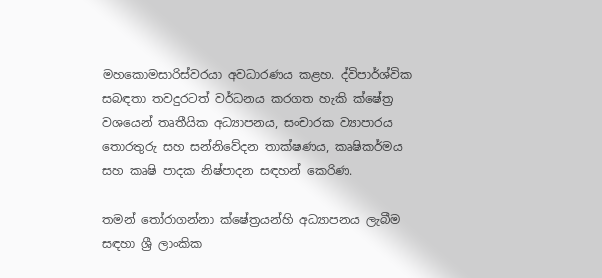මහකොමසාරිස්වරයා අවධාරණය කළහ. ද්විපාර්ශ්වික සබඳතා තවදුරටත් වර්ධනය කරගත හැකි ක්ෂේත්‍ර වශයෙන් තෘතීයික අධ්‍යාපනය, සංචාරක ව්‍යාපාරය තොරතුරු සහ සන්නිවේදන තාක්ෂණය, කෘෂිකර්මය සහ කෘෂි පාදක නිෂ්පාදන සඳහන් කෙරිණ.

තමන් තෝරාගන්නා ක්ෂේත්‍රයන්හි අධ්‍යාපනය ලැබීම සඳහා ශ්‍රී ලාංකික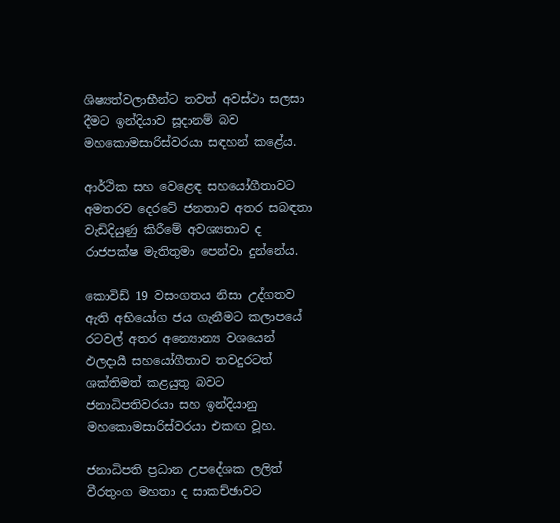ශිෂ්‍යත්වලාභීන්ට තවත් අවස්ථා සලසා දීමට ඉන්දියාව සූදානම් බව මහකොමසාරිස්වරයා සඳහන් කළේය.

ආර්ථික සහ වෙළෙඳ සහයෝගීතාවට අමතරව දෙරටේ ජනතාව අතර සබඳතා වැඩිදියුණු කිරීමේ අවශ්‍යතාව ද රාජපක්ෂ මැතිතුමා පෙන්වා දුන්නේය.

කොවිඩ් 19 වසංගතය නිසා උද්ගතව ඇති අභියෝග ජය ගැනීමට කලාපයේ රටවල් අතර අන්‍යොන්‍ය වශයෙන් ඵලදායී සහයෝගීතාව තවදුරටත් ශක්තිමත් කළයුතු බවට ජනාධිපතිවරයා සහ ඉන්දියානු මහකොමසාරිස්වරයා එකඟ වූහ.

ජනාධිපති ප්‍රධාන උපදේශක ලලිත් වීරතුංග මහතා ද සාකච්ඡාවට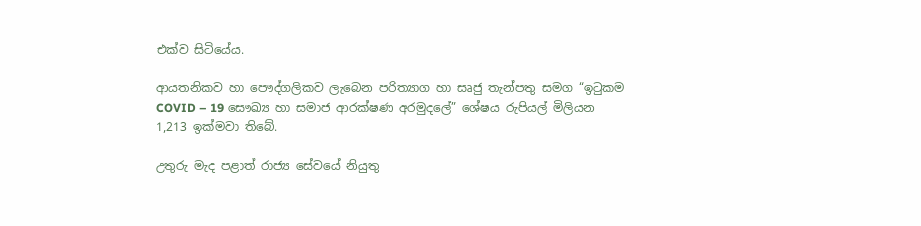එක්ව සිටියේය.

ආයතනිකව හා පෞද්ගලිකව ලැබෙන පරිත්‍යාග හා සෘජු තැන්පතු සමග “ඉටුකම COVID – 19 සෞඛ්‍ය හා සමාජ ආරක්ෂණ අරමුදලේ” ශේෂය රුපියල් මිලියන 1,213 ඉක්මවා තිබේ.

උතුරු මැද පළාත් රාජ්‍ය සේවයේ නියුතු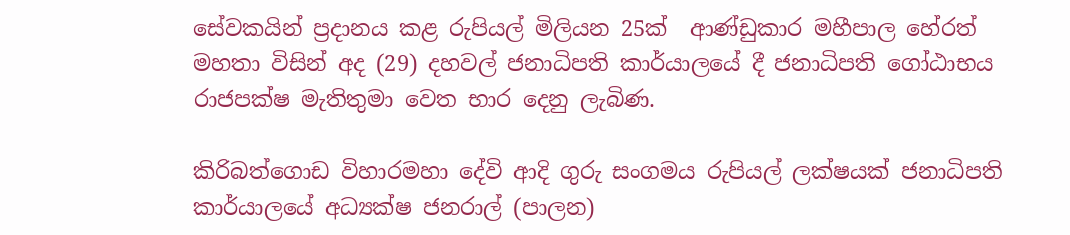සේවකයින් ප්‍රදානය කළ රුපියල් මිලියන 25ක්  ආණ්ඩුකාර මහීපාල හේරත් මහතා විසින් අද (29) දහවල් ජනාධිපති කාර්යාලයේ දී ජනාධිපති ගෝඨාභය රාජපක්ෂ මැතිතුමා වෙත භාර දෙනු ලැබිණ.

කිරිබත්ගොඩ විහාරමහා දේවි ආදි ගුරු සංගමය රුපියල් ලක්ෂයක් ජනාධිපති කාර්යාලයේ අධ්‍යක්ෂ ජනරාල් (පාලන)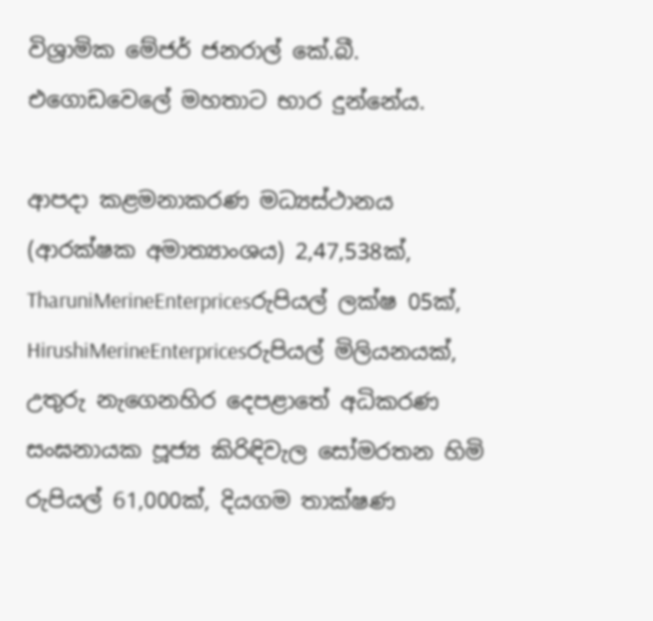විශ්‍රාමික මේජර් ජනරාල් කේ.බී. එගොඩවෙලේ මහතාට භාර දුන්නේය.

ආපදා කළමනාකරණ මධ්‍යස්ථානය (ආරක්ෂක අමාත්‍යාංශය) 2,47,538ක්, TharuniMerineEnterpricesරුපියල් ලක්ෂ 05ක්, HirushiMerineEnterpricesරුපියල් මිලියනයක්, උතුරු නැගෙනහිර දෙපළාතේ අධිකරණ සංඝනායක පූජ්‍ය කිරිඳිවැල සෝමරතන හිමි රුපියල් 61,000ක්, දියගම තාක්ෂණ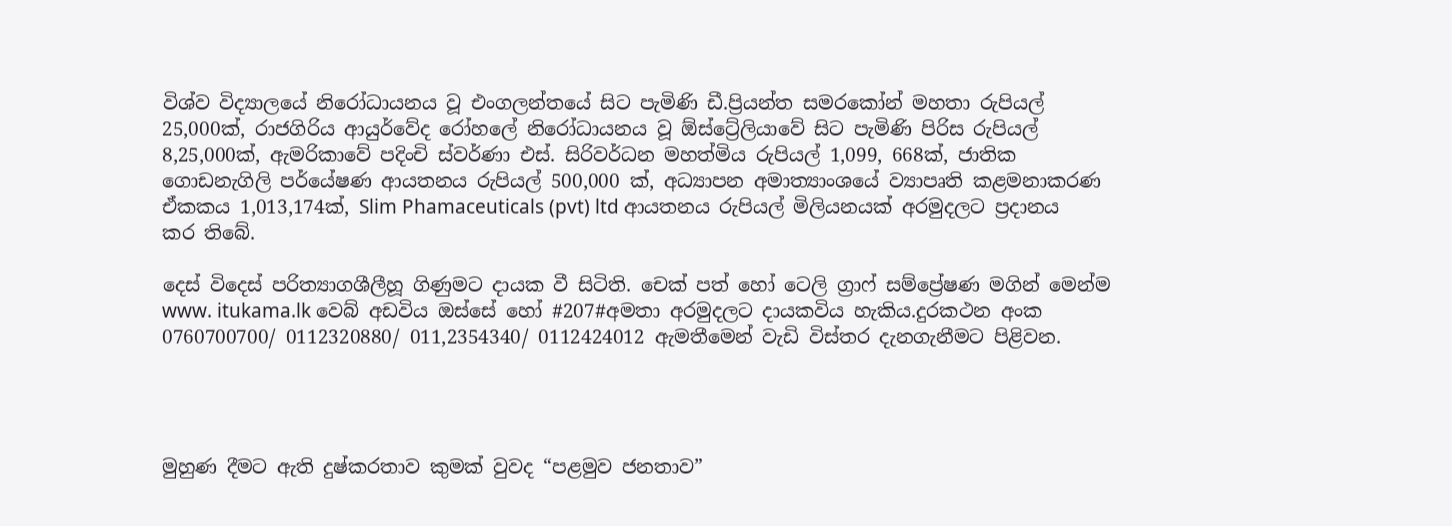විශ්ව විද්‍යාලයේ නිරෝධායනය වූ එංගලන්තයේ සිට පැමිණි ඩී.ප්‍රියන්ත සමරකෝන් මහතා රුපියල් 25,000ක්, රාජගිරිය ආයුර්වේද රෝහලේ නිරෝධායනය වූ ඕස්ට්‍රේලියාවේ සිට පැමිණි පිරිස රුපියල් 8,25,000ක්, ඇමරිකාවේ පදිංචි ස්වර්ණා එස්. සිරිවර්ධන මහත්මිය රුපියල් 1,099, 668ක්, ජාතික ගොඩනැගිලි පර්යේෂණ ආයතනය රුපියල් 500,000 ක්, අධ්‍යාපන අමාත්‍යාංශයේ ව්‍යාපෘති කළමනාකරණ ඒකකය 1,013,174ක්, Slim Phamaceuticals (pvt) ltd ආයතනය රුපියල් මිලියනයක් අරමුදලට ප්‍රදානය කර තිබේ.

දෙස් විදෙස් පරිත්‍යාගශීලීහූ ගිණුමට දායක වී සිටිති. චෙක් පත් හෝ ටෙලි ග්‍රාෆ් සම්ප්‍රේෂණ මගින් මෙන්ම www. itukama.lk වෙබ් අඩවිය ඔස්සේ හෝ #207#අමතා අරමුදලට දායකවිය හැකිය.දුරකථන අංක 0760700700/ 0112320880/ 011,2354340/ 0112424012 ඇමතීමෙන් වැඩි විස්තර දැනගැනීමට පිළිවන.




මුහුණ දීමට ඇති දුෂ්කරතාව කුමක් වුවද “පළමුව ජනතාව”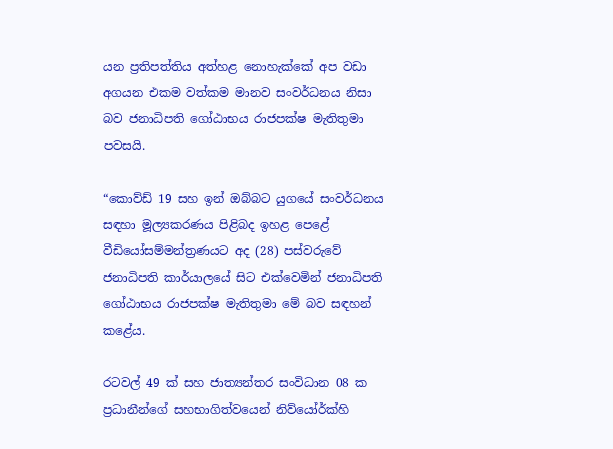යන ප්‍රතිපත්තිය අත්හළ නොහැක්කේ අප වඩා අගයන එකම වත්කම මානව සංවර්ධනය නිසා බව ජනාධිපති ගෝඨාභය රාජපක්ෂ මැතිතුමා පවසයි.

“කොව්ඩ් 19 සහ ඉන් ඔබ්බට යුගයේ සංවර්ධනය සඳහා මූල්‍යකරණය පිළිබද ඉහළ පෙළේ වීඩියෝසම්මන්ත්‍රණයට අද (28) පස්වරුවේ ජනාධිපති කාර්යාලයේ සිට එක්වෙමින් ජනාධිපති ගෝඨාභය රාජපක්ෂ මැතිතුමා මේ බව සඳහන් කළේය.

රටවල් 49 ක් සහ ජාත්‍යන්තර සංවිධාන 08 ක ප්‍රධානීන්ගේ සහභාගිත්වයෙන් නිව්යෝර්ක්හි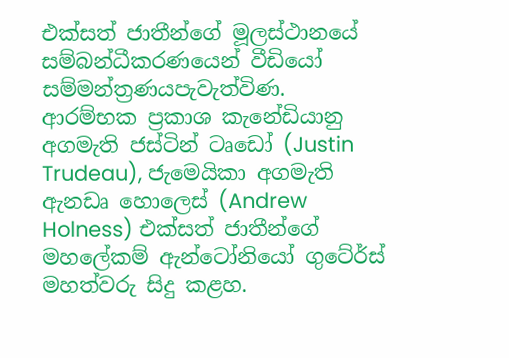එක්සත් ජාතීන්ගේ මූලස්ථානයේ සම්බන්ධීකරණයෙන් වීඩියෝ සම්මන්ත්‍රණයපැවැත්විණ. ආරම්භක ප්‍රකාශ කැනේඩියානු අගමැති ජස්ටින් ටෘඩෝ (Justin Trudeau), ජැමෙයිකා අගමැති ඇනඩෘ හොලෙස් (Andrew Holness) එක්සත් ජාතීන්ගේ මහලේකම් ඇන්ටෝනියෝ ගුටේර්ස්  මහත්වරු සිදු කළහ.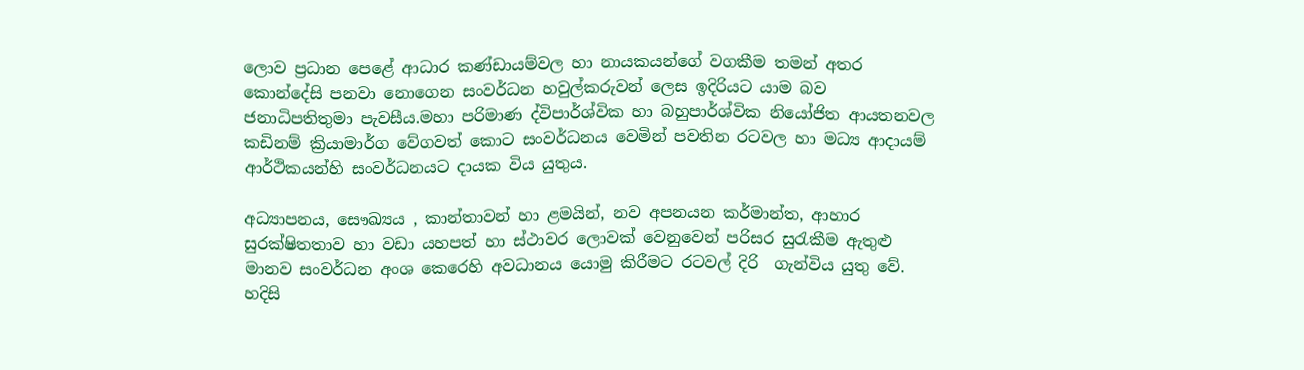ලොව ප්‍රධාන පෙළේ ආධාර කණ්ඩායම්වල හා නායකයන්ගේ වගකීම තමන් අතර කොන්දේසි පනවා නොගෙන සංවර්ධන හවුල්කරුවන් ලෙස ඉදිරියට යාම බව ජනාධිපතිතුමා පැවසීය.මහා පරිමාණ ද්විපාර්ශ්වික හා බහුපාර්ශ්වික නියෝජිත ආයතනවල කඩිනම් ක්‍රියාමාර්ග වේගවත් කොට සංවර්ධනය වෙමින් පවතින රටවල හා මධ්‍ය ආදායම් ආර්ථිකයන්හි සංවර්ධනයට දායක විය යුතුය.

අධ්‍යාපනය, සෞඛ්‍යය , කාන්තාවන් හා ළමයින්, නව අපනයන කර්මාන්ත, ආහාර සුරක්ෂිතතාව හා වඩා යහපත් හා ස්ථාවර ලොවක් වෙනුවෙන් පරිසර සුරැකීම ඇතුළු මානව සංවර්ධන අංශ කෙරෙහි අවධානය යොමු කිරීමට රටවල් දිරි  ගැන්විය යුතු වේ. හදිසි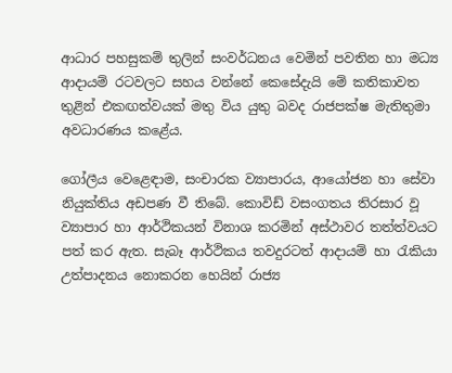ආධාර පහසුකම් තුලින් සංවර්ධනය වෙමින් පවතින හා මධ්‍ය ආදායම් රටවලට සහය වන්නේ කෙසේදැයි මේ කතිකාවත තුළින් එකඟත්වයක් මතු විය යුතු බවද රාජපක්ෂ මැතිතුමා අවධාරණය කළේය.

ගෝලීය වෙළෙඳාම, සංචාරක ව්‍යාපාරය, ආයෝජන හා සේවා නියුක්තිය අඩපණ වී තිබේ. කොවිඩ් වසංගතය තිරසාර වූ ව්‍යාපාර හා ආර්ථිකයන් විනාශ කරමින් අස්ථාවර තත්ත්වයට පත් කර ඇත. සැබෑ ආර්ථිකය තවදුරටත් ආදායම් හා රැකියා උත්පාදනය නොකරන හෙයින් රාජ්‍ය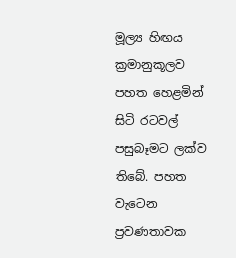මූල්‍ය හිඟය ක්‍රමානුකූලව පහත හෙළමින් සිටි රටවල් පසුබෑමට ලක්ව තිබේ. පහත වැටෙන ප්‍රවණතාවක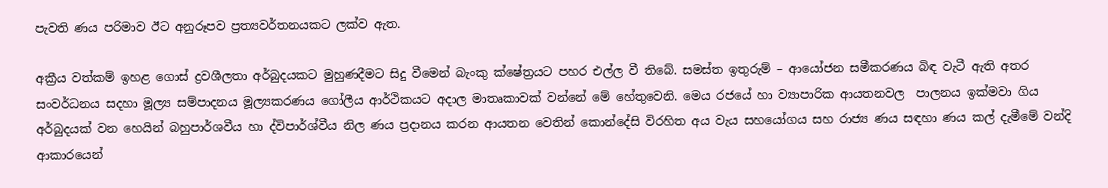පැවති ණය පරිමාව ඊට අනුරූපව ප්‍රත්‍යවර්තනයකට ලක්ව ඇත.

අක්‍රීය වත්කම් ඉහළ ගොස් ද්‍රවශීලතා අර්බුදයකට මුහුණදීමට සිදු වීමෙන් බැංකු ක්ෂේත්‍රයට පහර එල්ල වී තිබේ. සමස්ත ඉතුරුම් – ආයෝජන සමීකරණය බිඳ වැටී ඇති අතර සංවර්ධනය සදහා මූල්‍ය සම්පාදනය මූල්‍යකරණය ගෝලීය ආර්ථිකයට අදාල මාතෘකාවක් වන්නේ මේ හේතුවෙනි. මෙය රජයේ හා ව්‍යාපාරික ආයතනවල  පාලනය ඉක්මවා ගිය අර්බුදයක් වන හෙයින් බහුපාර්ශවීය හා ද්විපාර්ශ්වීය නිල ණය ප්‍රදානය කරන ආයතන වෙතින් කොන්දේසි විරහිත අය වැය සහයෝගය සහ රාජ්‍ය ණය සඳහා ණය කල් දැමීමේ වන්දි ආකාරයෙන්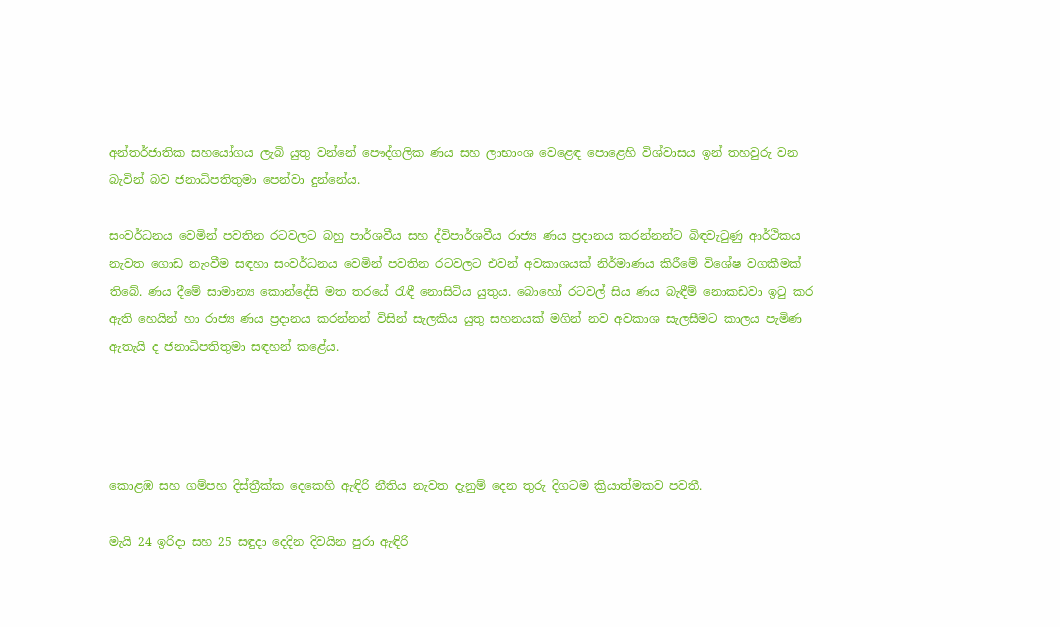අන්තර්ජාතික සහයෝගය ලැබි යුතු වන්නේ පෞද්ගලික ණය සහ ලාභාංශ වෙළෙඳ පොළෙහි විශ්වාසය ඉන් තහවුරු වන බැවින් බව ජනාධිපතිතුමා පෙන්වා දුන්නේය.

සංවර්ධනය වෙමින් පවතින රටවලට බහු පාර්ශවීය සහ ද්විපාර්ශවීය රාජ්‍ය ණය ප්‍රදානය කරන්නන්ට බිඳවැටුණු ආර්ථිකය නැවත ගොඩ නැංවීම සඳහා සංවර්ධනය වෙමින් පවතින රටවලට එවන් අවකාශයක් නිර්මාණය කිරීමේ විශේෂ වගකීමක් තිබේ. ණය දීමේ සාමාන්‍ය කොන්දේසි මත තරයේ රැඳී නොසිටිය යුතුය. බොහෝ රටවල් සිය ණය බැඳීම් නොකඩවා ඉටු කර ඇති හෙයින් හා රාජ්‍ය ණය ප්‍රදානය කරන්නන් විසින් සැලකිය යුතු සහනයක් මගින් නව අවකාශ සැලසීමට කාලය පැමිණ ඇතැයි ද ජනාධිපතිතුමා සඳහන් කළේය.




කොළඹ සහ ගම්පහ දිස්ත්‍රීක්ක දෙකෙහි ඇඳිරි නීතිය නැවත දැනුම් දෙන තුරු දිගටම ක්‍රියාත්මකව පවතී.

මැයි 24 ඉරිදා සහ 25 සඳුදා දෙදින දිවයින පුරා ඇඳිරි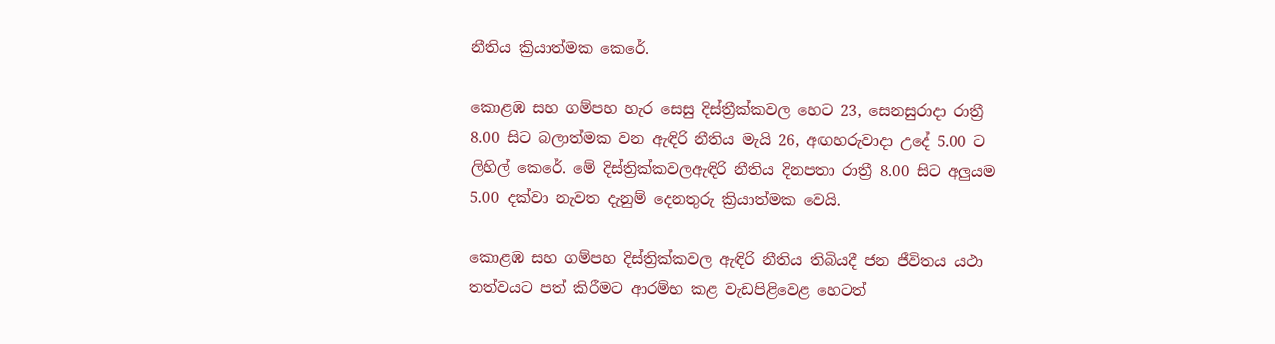නීතිය ක්‍රියාත්මක කෙරේ.

කොළඹ සහ ගම්පහ හැර සෙසු දිස්ත්‍රීක්කවල හෙට 23, සෙනසුරාදා රාත්‍රී 8.00 සිට බලාත්මක වන ඇඳිරි නීතිය මැයි 26, අඟහරුවාදා උදේ 5.00 ට ලිහිල් කෙරේ. මේ දිස්ත්‍රික්කවලඇඳිරි නීතිය දිනපතා රාත්‍රී 8.00 සිට අලුයම 5.00 දක්වා නැවත දැනුම් දෙනතුරු ක්‍රියාත්මක වෙයි.

කොළඹ සහ ගම්පහ දිස්ත්‍රික්කවල ඇඳිරි නීතිය තිබියදී ජන ජීවිතය යථා තත්වයට පත් කිරීමට ආරම්භ කළ වැඩපිළිවෙළ හෙටත්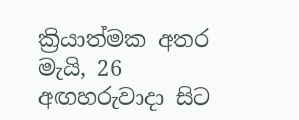ක්‍රියාත්මක අතර මැයි, 26 අඟහරුවාදා සිට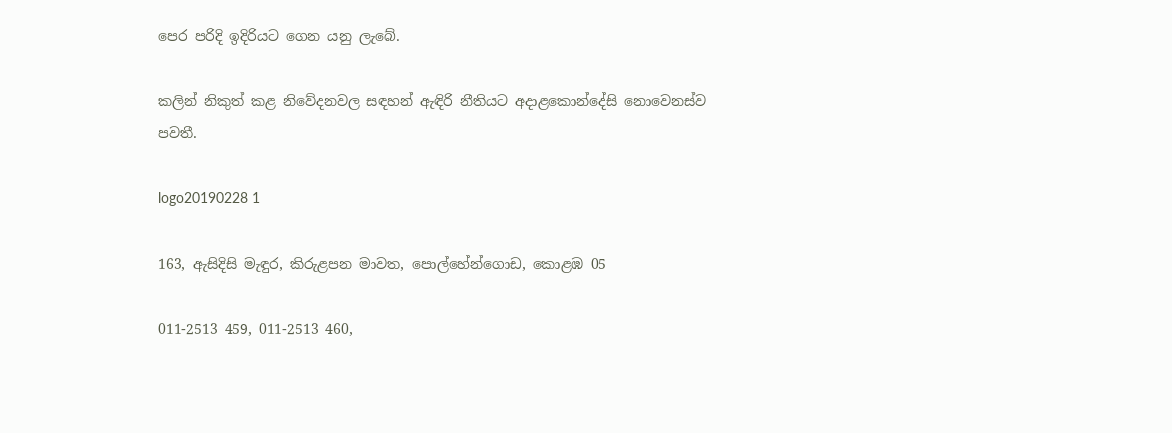පෙර පරිදි ඉදිරියට ගෙන යනු ලැබේ.

කලින් නිකුත් කළ නිවේදනවල සඳහන් ඇඳිරි නීතියට අදාළකොන්දේසි නොවෙනස්ව පවතී.

logo20190228 1

163, ඇසිදිසි මැඳුර, කිරුළපන මාවත, පොල්හේන්ගොඩ, කොළඹ 05

011-2513 459, 011-2513 460,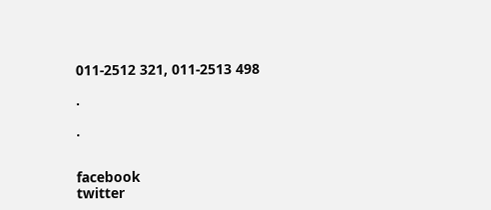011-2512 321, 011-2513 498

.

.


facebook
twitter